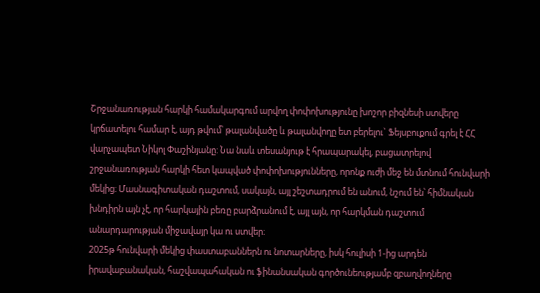Շրջանառության հարկի համակարգում արվող փոփոխությունը խոշոր բիզնեսի ստվերը կրճատելու համար է, այդ թվում՝ թալանվածը և թալանվողը ետ բերելու` Ֆեյսբուքում գրել է ՀՀ վարչապետ Նիկոլ Փաշինյանը: Նա նաև տեսանյութ է հրապարակել, բացատրելով շրջանառության հարկի հետ կապված փոփոխությունները, որոնք ուժի մեջ են մտնում հունվարի մեկից։ Մասնագիտական դաշտում, սակայն, այլ շեշտադրում են անում, նշում են՝ հիմնական խնդիրն այն չէ, որ հարկային բեռը բարձրանում է, այլ այն, որ հարկման դաշտում անարդարության միջավայր կա ու ստվեր։
2025թ հունվարի մեկից փաստաբաններն ու նոտարները, իսկ հուլիսի 1-ից արդեն իրավաբանական, հաշվապահական ու ֆինանսական գործունեությամբ զբաղվողները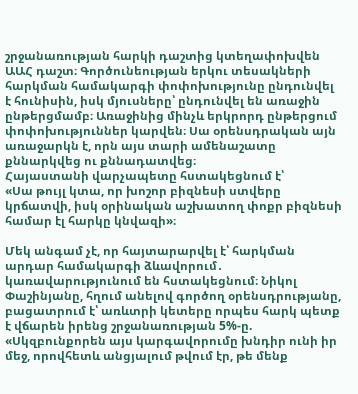շրջանառության հարկի դաշտից կտեղափոխվեն ԱԱՀ դաշտ։ Գործունեության երկու տեսակների հարկման համակարգի փոփոխությունը ընդունվել է հունիսին, իսկ մյուսները՝ ընդունվել են առաջին ընթերցմամբ։ Առաջինից մինչև երկրորդ ընթերցում փոփոխություններ կարվեն։ Սա օրենսդրական այն առաջարկն է, որն այս տարի ամենաշատը քննարկվեց ու քննադատվեց։
Հայաստանի վարչապետը հստակեցնում է՝
«Սա թույլ կտա, որ խոշոր բիզնեսի ստվերը կրճատվի, իսկ օրինական աշխատող փոքր բիզնեսի համար էլ հարկը կնվազի»։

Մեկ անգամ չէ, որ հայտարարվել է՝ հարկման արդար համակարգի ձևավորում․ կառավարությունում են հստակեցնում։ Նիկոլ Փաշինյանը, հղում անելով գործող օրենսդրությանը, բացատրում է՝ առևտրի կետերը որպես հարկ պետք է վճարեն իրենց շրջանառության 5%-ը.
«Սկզբունքորեն այս կարգավորումը խնդիր ունի իր մեջ, որովհետև անցյալում թվում էր, թե մենք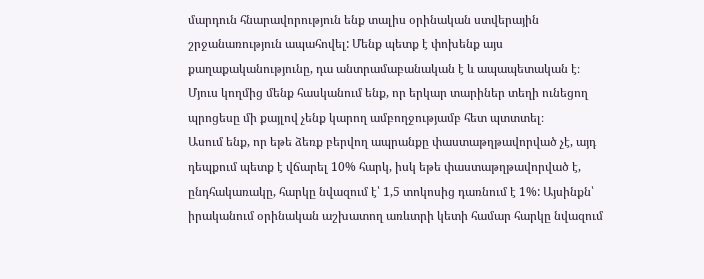մարդուն հնարավորություն ենք տալիս օրինական ստվերային շրջանառություն ապահովել: Մենք պետք է փոխենք այս քաղաքականությունը, դա անտրամաբանական է և ապապետական է։ Մյուս կողմից մենք հասկանում ենք, որ երկար տարիներ տեղի ունեցող պրոցեսը մի քայլով չենք կարող ամբողջությամբ հետ պտտտել։
Ասում ենք, որ եթե ձեռք բերվող ապրանքը փաստաթղթավորված չէ, այդ դեպքում պետք է վճարել 10% հարկ, իսկ եթե փաստաթղթավորված է, ընդհակառակը, հարկը նվազում է՝ 1,5 տոկոսից դառնում է 1%: Այսինքն՝ իրականում օրինական աշխատող առևտրի կետի համար հարկը նվազում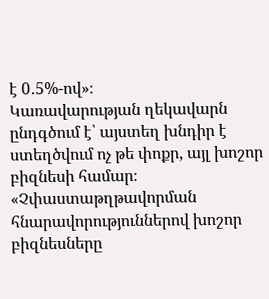է 0․5%-ով»։
Կառավարության ղեկավարն ընդգծում է՝ այստեղ խնդիր է ստեղծվում ոչ թե փոքր, այլ խոշոր բիզնեսի համար։
«Չփաստաթղթավորման հնարավորություններով խոշոր բիզնեսները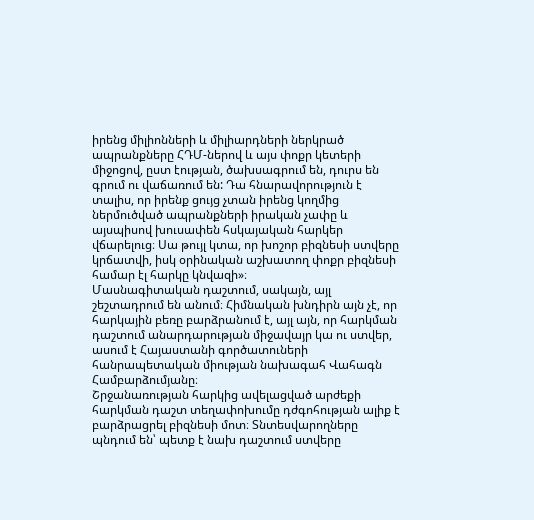իրենց միլիոնների և միլիարդների ներկրած ապրանքները ՀԴՄ-ներով և այս փոքր կետերի միջոցով, ըստ էության, ծախսագրում են, դուրս են գրում ու վաճառում են: Դա հնարավորություն է տալիս, որ իրենք ցույց չտան իրենց կողմից ներմուծված ապրանքների իրական չափը և այսպիսով խուսափեն հսկայական հարկեր վճարելուց։ Սա թույլ կտա, որ խոշոր բիզնեսի ստվերը կրճատվի, իսկ օրինական աշխատող փոքր բիզնեսի համար էլ հարկը կնվազի»։
Մասնագիտական դաշտում, սակայն, այլ շեշտադրում են անում։ Հիմնական խնդիրն այն չէ, որ հարկային բեռը բարձրանում է, այլ այն, որ հարկման դաշտում անարդարության միջավայր կա ու ստվեր, ասում է Հայաստանի գործատուների հանրապետական միության նախագահ Վահագն Համբարձումյանը։
Շրջանառության հարկից ավելացված արժեքի հարկման դաշտ տեղափոխումը դժգոհության ալիք է բարձրացրել բիզնեսի մոտ։ Տնտեսվարողները պնդում են՝ պետք է նախ դաշտում ստվերը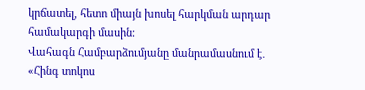կրճատել, հետո միայն խոսել հարկման արդար համակարգի մասին։
Վահագն Համբարձումյանը մանրամասնում է․ «Հինգ տոկոս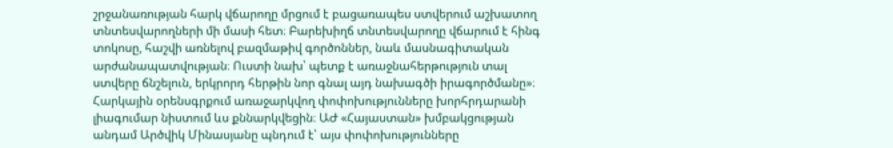շրջանառության հարկ վճարողը մրցում է բացառապես ստվերում աշխատող տնտեսվարողների մի մասի հետ։ Բարեխիղճ տնտեսվարողը վճարում է հինգ տոկոսը, հաշվի առնելով բազմաթիվ գործոններ, նաև մասնագիտական արժանապատվության։ Ուստի նախ՝ պետք է առաջնահերթություն տալ ստվերը ճնշելուն, երկրորդ հերթին նոր գնալ այդ նախագծի իրագործմանը»։
Հարկային օրենսգրքում առաջարկվող փոփոխությունները խորհրդարանի լիագումար նիստում ևս քննարկվեցին։ ԱԺ «Հայաստան» խմբակցության անդամ Արծվիկ Մինասյանը պնդում է՝ այս փոփոխությունները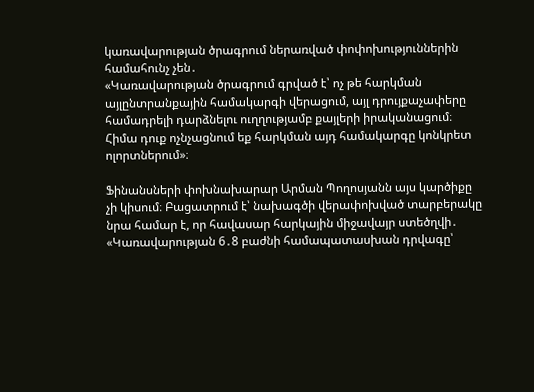կառավարության ծրագրում ներառված փոփոխություններին համահունչ չեն․
«Կառավարության ծրագրում գրված է՝ ոչ թե հարկման այլընտրանքային համակարգի վերացում, այլ դրույքաչափերը համադրելի դարձնելու ուղղությամբ քայլերի իրականացում։ Հիմա դուք ոչնչացնում եք հարկման այդ համակարգը կոնկրետ ոլորտներում»։

Ֆինանսների փոխնախարար Արման Պողոսյանն այս կարծիքը չի կիսում։ Բացատրում է՝ նախագծի վերափոխված տարբերակը նրա համար է, որ հավասար հարկային միջավայր ստեծղվի․
«Կառավարության 6․8 բաժնի համապատասխան դրվագը՝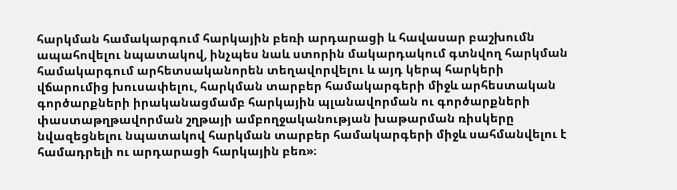հարկման համակարգում հարկային բեռի արդարացի և հավասար բաշխումն ապահովելու նպատակով, ինչպես նաև ստորին մակարդակում գտնվող հարկման համակարգում արհետսականորեն տեղավորվելու և այդ կերպ հարկերի վճարումից խուսափելու, հարկման տարբեր համակարգերի միջև արհեստական գործարքների իրականացմամբ հարկային պլանավորման ու գործարքների փաստաթղթավորման շղթայի ամբողջականության խաթարման ռիսկերը նվազեցնելու նպատակով հարկման տարբեր համակարգերի միջև սահմանվելու է համադրելի ու արդարացի հարկային բեռ»։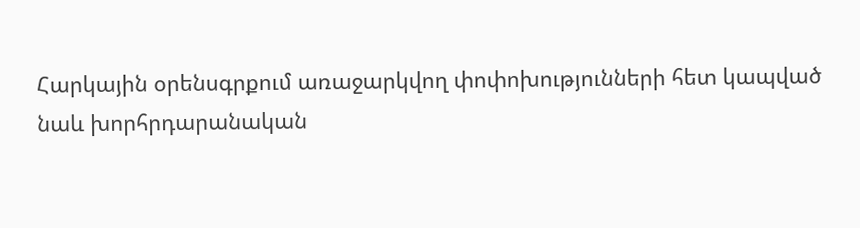Հարկային օրենսգրքում առաջարկվող փոփոխությունների հետ կապված նաև խորհրդարանական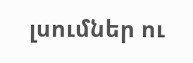լսումներ ու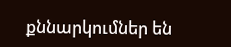քննարկումներ են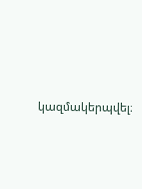կազմակերպվել։